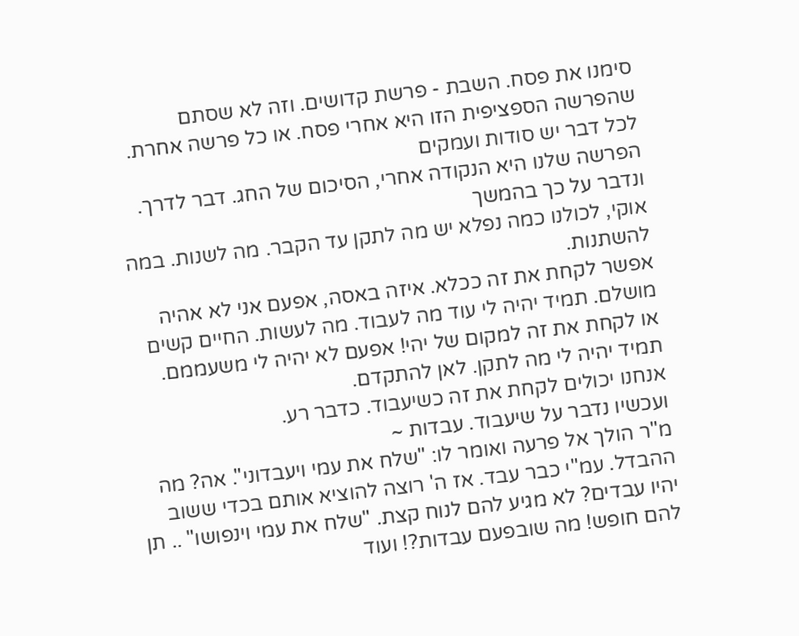סימנו את פסח. השבת - פרשת קדושים. וזה לא שסתם שהפרשה הספציפית הזו היא אחרי פסח. או כל פרשה אחרת. לכל דבר יש סודות ועמקים
הפרשה שלנו היא הנקודה אחרי, הסיכום של החג. דבר לדרך. ונדבר על כך בהמשך
אוקי, לכולנו כמה נפלא יש מה לתקן עד הקבר. מה לשנות. במה להשתנות.
אפשר לקחת את זה ככלא. איזה באסה, אפעם אני לא אהיה מושלם. תמיד יהיה לי עוד מה לעבוד. מה לעשות. החיים קשים
או לקחת את זה למקום של יהי! אפעם לא יהיה לי משעממם. תמיד יהיה לי מה לתקן. לאן להתקדם.
אנחנו יכולים לקחת את זה כשיעבוד. כדבר רע.
ועכשיו נדבר על שיעבוד. עבדות ~
מ"ר הולך אל פרעה ואומר לו: "שלח את עמי ויעבדוני". אה? מה ההבדל. עמ"י כבר עבד. אז ה' רוצה להוציא אותם בכדי ששוב יהיו עבדים? לא מגיע להם לנוח קצת. "שלח את עמי וינפושו" .. תן להם חופש! מה שובפעם עבדות?! ועוד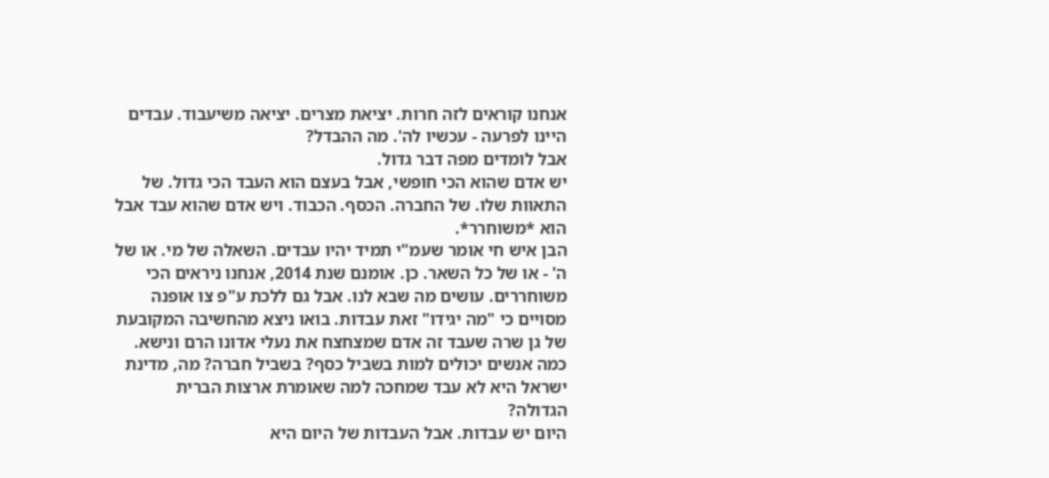אנחנו קוראים לזה חרות. יציאת מצרים. יציאה משיעבוד. עבדים היינו לפרעה - עכשיו לה'. מה ההבדל?
אבל לומדים מפה דבר גדול.
יש אדם שהוא הכי חופשי, אבל בעצם הוא העבד הכי גדול. של התאוות שלו. של החברה. הכסף. הכבוד. ויש אדם שהוא עבד אבל הוא *משוחרר*.
הבן איש חי אומר שעמ"י תמיד יהיו עבדים. השאלה של מי. או של ה' - או של כל השאר. כן. אומנם שנת 2014, אנחנו ניראים הכי משוחררים. עושים מה שבא לנו. אבל גם ללכת ע"פ צו אופנה מסויים כי "מה יגידו" זאת עבדות. בואו ניצא מהחשיבה המקובעת של גן שרה שעבד זה אדם שמצחצח את נעלי אדונו הרם ונישא.
כמה אנשים יכולים למות בשביל כסף? בשביל חברה? מה, מדינת ישראל היא לא עבד שמחכה למה שאומרת ארצות הברית הגדולה?
היום יש עבדות. אבל העבדות של היום היא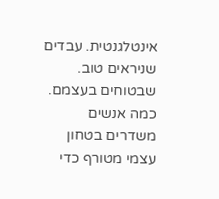אינטלגנטית. עבדים שניראים טוב. שבטוחים בעצמם.
כמה אנשים משדרים בטחון עצמי מטורף כדי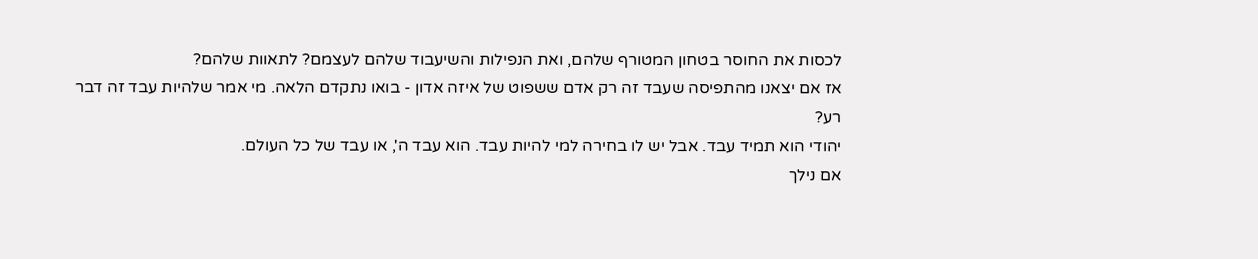לכסות את החוסר בטחון המטורף שלהם, ואת הנפילות והשיעבוד שלהם לעצמם? לתאוות שלהם?
אז אם יצאנו מהתפיסה שעבד זה רק אדם ששפוט של איזה אדון - בואו נתקדם הלאה. מי אמר שלהיות עבד זה דבר רע?
יהודי הוא תמיד עבד. אבל יש לו בחירה למי להיות עבד. הוא עבד ה', או עבד של כל העולם.
אם נילך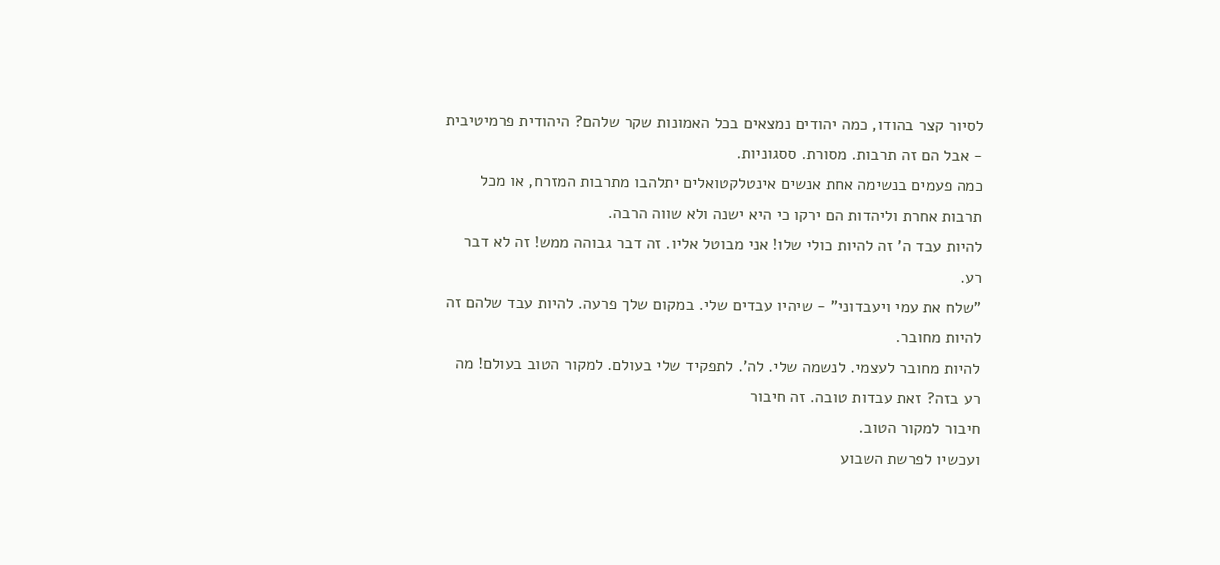לסיור קצר בהודו, כמה יהודים נמצאים בכל האמונות שקר שלהם? היהודית פרמיטיבית - אבל הם זה תרבות. מסורת. ססגוניות.
כמה פעמים בנשימה אחת אנשים אינטלקטואלים יתלהבו מתרבות המזרח, או מכל תרבות אחרת וליהדות הם ירקו כי היא ישנה ולא שווה הרבה.
להיות עבד ה' זה להיות כולי שלו! אני מבוטל אליו. זה דבר גבוהה ממש! זה לא דבר רע.
"שלח את עמי ויעבדוני" - שיהיו עבדים שלי. במקום שלך פרעה. להיות עבד שלהם זה להיות מחובר.
להיות מחובר לעצמי. לנשמה שלי. לה'. לתפקיד שלי בעולם. למקור הטוב בעולם! מה רע בזה? זאת עבדות טובה. זה חיבור
חיבור למקור הטוב.
ועכשיו לפרשת השבוע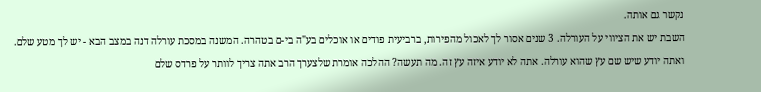נקשר גם אותה.
השבת יש את הציווי על העורלה. 3 שנים אסור לך לאכול מהפירות, ברביעית פודים או אוכלים בע"ה בי-ם בטהרה. המשנה במסכת עורלה דנה במצב הבא - יש לך מטע שלם. ואתה יודע שיש שם עץ שהוא עורלה. אתה לא יודע איזה עץ זה. מה תעשה? ההלכה אומרת שלצערך הרב אתה צריך לוותר על פרדס שלם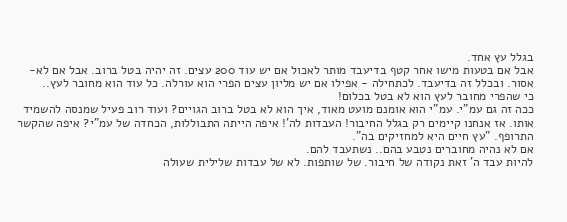בגלל עץ אחד.
אבל אם בטעות מישו אחר קטף בדיעבד מותר לאכול אם יש עוד 200 עצים. זה יהיה בטל ברוב. אבל אם לא- אסור. ובכלל זה בדיעבד. לכתחילה - אפילו אם יש מליון עצים הפרי הוא עורלה. כל עוד הוא מחובר לעץ..
כי שהפרי מחובר לעץ הוא לא בטל בכלום!
ככה זה גם עמ"י. עמ"י הוא אומנם מועט מאוד, איך הוא לא בטל ברוב הגויים? ועוד רוב פעיל שמנסה להשמיד אותו. אז אנחנו קיימים רק בגלל החיבור! העבדות לה'! איפה הייתה התבוללות, הכחדה של עמ"י? איפה שהקשר התרופף. "עץ חיים היא למחזיקים בה".
אם לא נהיה מחוברים נטבע בהם.. נשתעבד להם.
להיות עבד ה' זאת נקודה של חיבור. של שותפות. לא של עבדות שלילית שעולה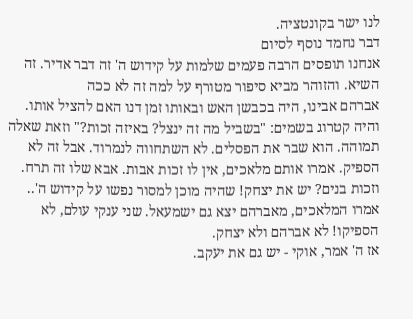לנו ישר בקונטציה.
דבר נחמד נוסף לסיום
אנחנו תופסים הרבה פעמים שלמות על קידוש ה' זה דבר אדיר. זה השיא. והזוהר מביא סיפור מטורף על למה זה לא ככה
אברהם אבינו, היה בכבשן האש ובאותו זמן דנו האם להציל אותו. והיה קטרוג בשמים: "בשביל מה זה ינצל? באיזה זכות?" וזאת שאלה תמוהה. הוא שבר את הפסלים. לא השתחווה לנמרוד. אבל זה לא הספיק. אמרו אותם מלאכים, אין לו זכות אבות. אבא שלו זה תרח. וזכות בנים? יש את יצחק! שהיה מוכן למסור נפשו על קידוש ה'.. אמרו המלאכים, מאברהם יצא גם ישמעאל. שני ענקי עולם, לא הספיקו! לא אברהם ולא יצחק.
אז ה' אמר, אוקי - יש גם את יעקב.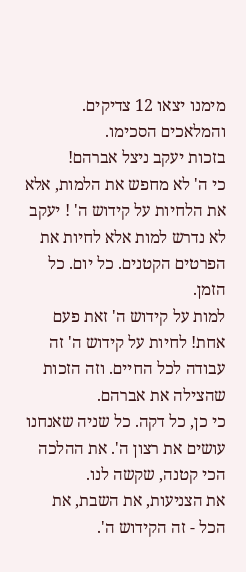מימנו יצאו 12 צדיקים. והמלאכים הסכימו.
בזכות יעקב ניצל אברהם!
כי ה' לא מחפש את הלמות, אלא את הלחיות על קידוש ה' ! יעקב לא נדרש למות אלא לחיות את הפרטים הקטנים. כל יום. כל הזמן.
למות על קידוש ה' זאת פעם אחת! לחיות על קידוש ה' זה עבודה לכל החיים. וזה הזכות שהצילה את אברהם.
כי כן, כל דקה. כל שניה שאנחנו עושים את רצון ה'. את ההלכה הכי קטנה, שקשה לנו.
את הצניעות, את השבת, את הכל - זה הקידוש ה'.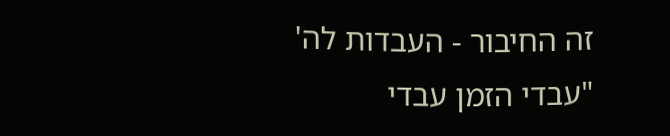זה החיבור - העבדות לה'
"עבדי הזמן עבדי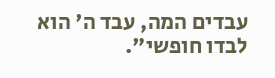עבדים המה, עבד ה' הוא לבדו חופשי".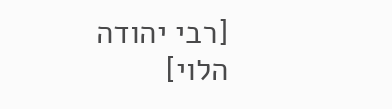[רבי יהודה הלוי]